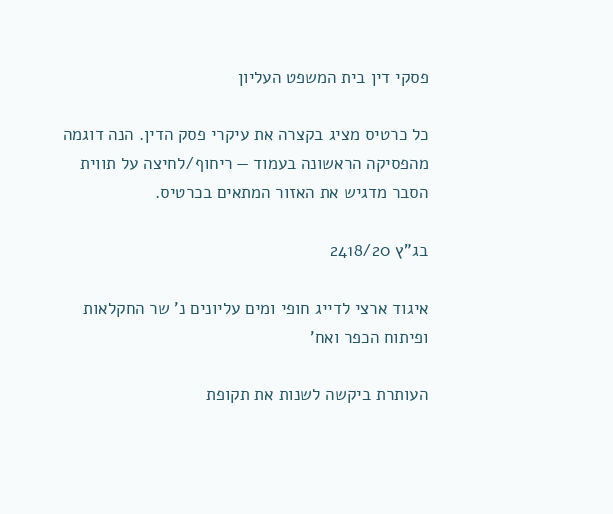פסקי דין בית המשפט העליון

כל כרטיס מציג בקצרה את עיקרי פסק הדין. הנה דוגמה מהפסיקה הראשונה בעמוד — ריחוף/לחיצה על תווית הסבר מדגיש את האזור המתאים בכרטיס.

בג"ץ 2418/20

איגוד ארצי לדייג חופי ומים עליונים נ' שר החקלאות ופיתוח הכפר ואח'

העותרת ביקשה לשנות את תקופת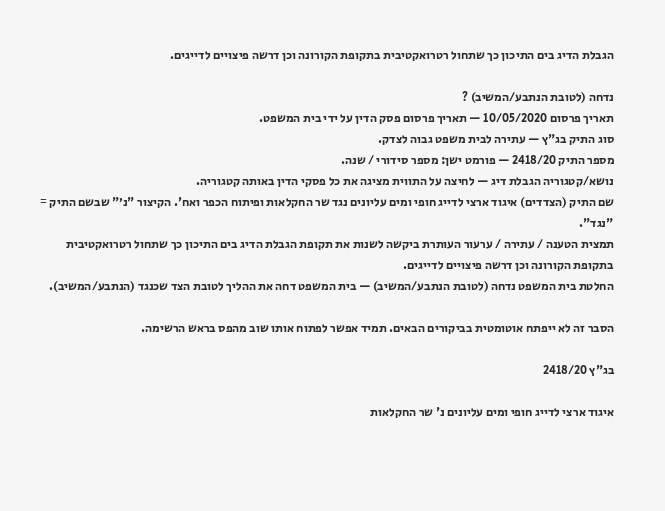הגבלת הדיג בים התיכון כך שתחול רטרואקטיבית בתקופת הקורונה וכן דרשה פיצויים לדייגים.

נדחה (לטובת הנתבע/המשיב) ?
תאריך פרסום 10/05/2020 — תאריך פרסום פסק הדין על ידי בית המשפט.
סוג התיק בג"ץ — עתירה לבית משפט גבוה לצדק.
מספר התיק 2418/20 — פורמט ישן: מספר סידורי / שנה.
נושא/קטגוריה הגבלת דיג — לחיצה על התווית מציגה את כל פסקי הדין באותה קטגוריה.
שם התיק (הצדדים) איגוד ארצי לדייג חופי ומים עליונים נגד שר החקלאות ופיתוח הכפר ואח'. הקיצור "נ׳" שבשם התיק = "נגד".
תמצית הטענה / עתירה / ערעור העותרת ביקשה לשנות את תקופת הגבלת הדיג בים התיכון כך שתחול רטרואקטיבית בתקופת הקורונה וכן דרשה פיצויים לדייגים.
החלטת בית המשפט נדחה (לטובת הנתבע/המשיב) — בית המשפט דחה את ההליך לטובת הצד שכנגד (הנתבע/המשיב).

הסבר זה לא ייפתח אוטומטית בביקורים הבאים. תמיד אפשר לפתוח אותו שוב מהפס בראש הרשימה.

בג"ץ 2418/20

איגוד ארצי לדייג חופי ומים עליונים נ' שר החקלאות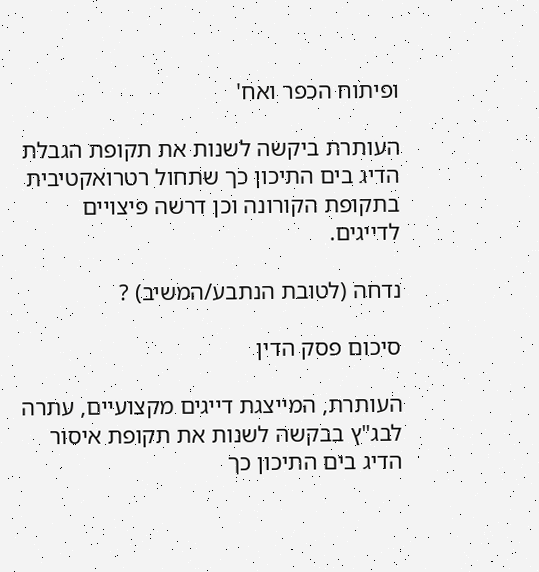ופיתוח הכפר ואח'

העותרת ביקשה לשנות את תקופת הגבלת הדיג בים התיכון כך שתחול רטרואקטיבית בתקופת הקורונה וכן דרשה פיצויים לדייגים.

נדחה (לטובת הנתבע/המשיב) ?

סיכום פסק הדין

העותרת, המייצגת דייגים מקצועיים, עתרה לבג"ץ בבקשה לשנות את תקופת איסור הדיג בים התיכון כך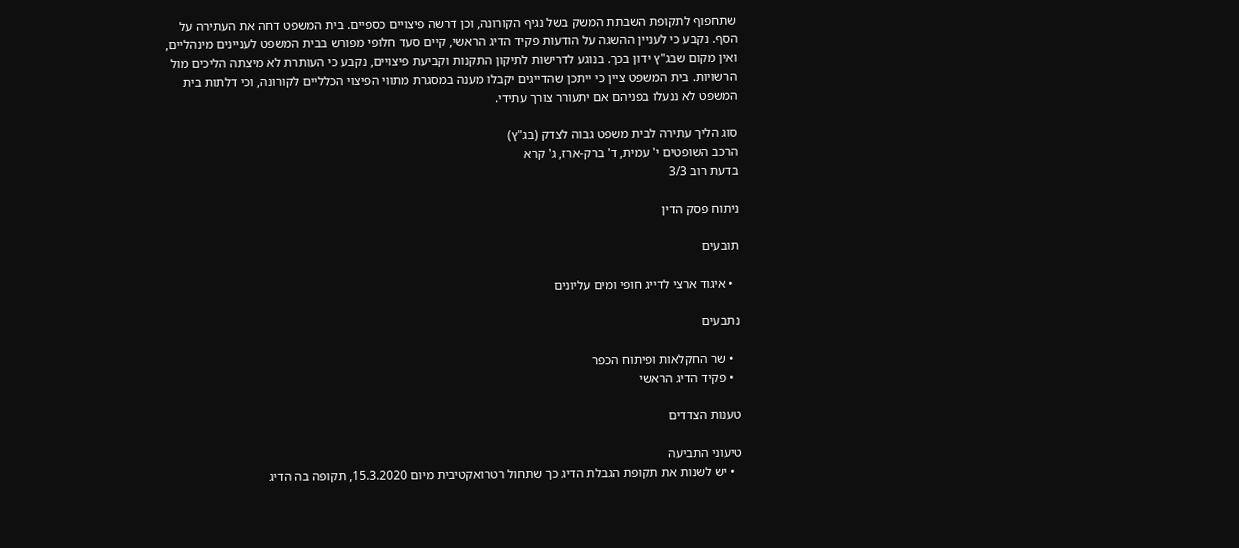שתחפוף לתקופת השבתת המשק בשל נגיף הקורונה, וכן דרשה פיצויים כספיים. בית המשפט דחה את העתירה על הסף. נקבע כי לעניין ההשגה על הודעות פקיד הדיג הראשי, קיים סעד חלופי מפורש בבית המשפט לעניינים מינהליים, ואין מקום שבג"ץ ידון בכך. בנוגע לדרישות לתיקון התקנות וקביעת פיצויים, נקבע כי העותרת לא מיצתה הליכים מול הרשויות. בית המשפט ציין כי ייתכן שהדייגים יקבלו מענה במסגרת מתווי הפיצוי הכלליים לקורונה, וכי דלתות בית המשפט לא ננעלו בפניהם אם יתעורר צורך עתידי.

סוג הליך עתירה לבית משפט גבוה לצדק (בג"ץ)
הרכב השופטים י' עמית, ד' ברק-ארז, ג' קרא
בדעת רוב 3/3

ניתוח פסק הדין

תובעים

  • איגוד ארצי לדייג חופי ומים עליונים

נתבעים

  • שר החקלאות ופיתוח הכפר
  • פקיד הדיג הראשי

טענות הצדדים

טיעוני התביעה
  • יש לשנות את תקופת הגבלת הדיג כך שתחול רטרואקטיבית מיום 15.3.2020, תקופה בה הדיג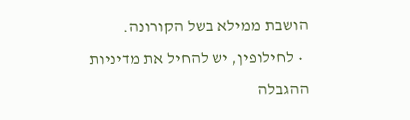הושבת ממילא בשל הקורונה.
  • לחילופין, יש להחיל את מדיניות ההגבלה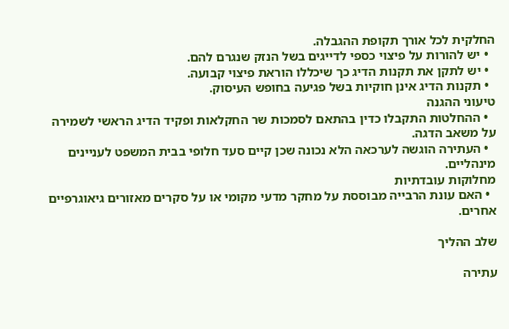החלקית לכל אורך תקופת ההגבלה.
  • יש להורות על פיצוי כספי לדייגים בשל הנזק שנגרם להם.
  • יש לתקן את תקנות הדיג כך שיכללו הוראת פיצוי קבועה.
  • תקנות הדיג אינן חוקיות בשל פגיעה בחופש העיסוק.
טיעוני ההגנה
  • ההחלטות התקבלו כדין בהתאם לסמכות שר החקלאות ופקיד הדיג הראשי לשמירה על משאב הדגה.
  • העתירה הוגשה לערכאה הלא נכונה שכן קיים סעד חלופי בבית המשפט לעניינים מינהליים.
מחלוקות עובדתיות
  • האם עונת הרבייה מבוססת על מחקר מדעי מקומי או על סקרים מאזורים גיאוגרפיים אחרים.

שלב ההליך

עתירה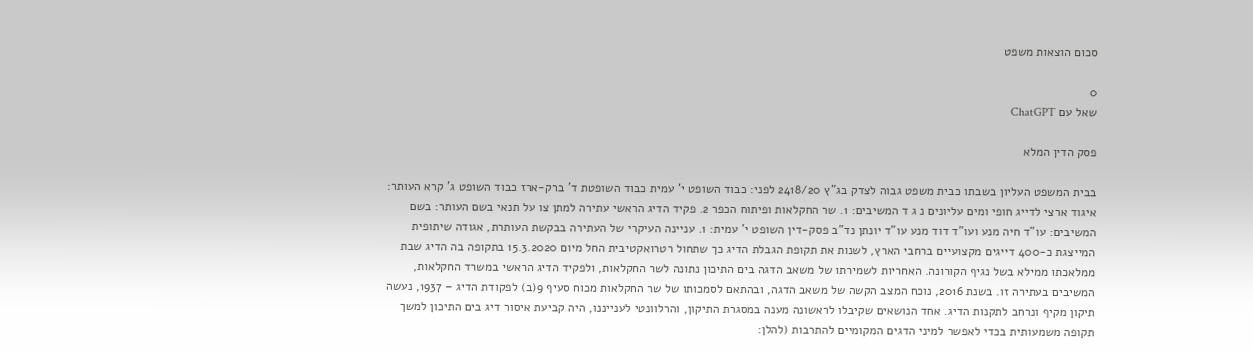סכום הוצאות משפט

0
שאל עם ChatGPT

פסק הדין המלא

בבית המשפט העליון בשבתו כבית משפט גבוה לצדק בג"ץ 2418/20 לפני: כבוד השופט י' עמית כבוד השופטת ד' ברק-ארז כבוד השופט ג' קרא העותר: איגוד ארצי לדייג חופי ומים עליונים נ ג ד המשיבים: 1. שר החקלאות ופיתוח הכפר 2. פקיד הדיג הראשי עתירה למתן צו על תנאי בשם העותר: בשם המשיבים: עו"ד חיה מנע ועו"ד דוד מנע עו"ד יונתן נד"ב פסק-דין השופט י' עמית: 1. עניינה העיקרי של העתירה בבקשת העותרת, אגודה שיתופית המייצגת כ-400 דייגים מקצועיים ברחבי הארץ, לשנות את תקופת הגבלת הדיג כך שתחול רטרואקטיבית החל מיום 15.3.2020 בתקופה בה הדיג שבת ממלאכתו ממילא בשל נגיף הקורונה. האחריות לשמירתו של משאב הדגה בים התיכון נתונה לשר החקלאות, ולפקיד הדיג הראשי במשרד החקלאות, המשיבים בעתירה זו. בשנת 2016, נוכח המצב הקשה של משאב הדגה, ובהתאם לסמכותו של שר החקלאות מכוח סעיף 9(ב) לפקודת הדיג – 1937, נעשה תיקון מקיף ונרחב לתקנות הדיג. אחד הנושאים שקיבלו לראשונה מענה במסגרת התיקון, והרלוונטי לענייננו, היה קביעת איסור דיג בים התיכון למשך תקופה משמעותית בכדי לאפשר למיני הדגים המקומיים להתרבות (להלן: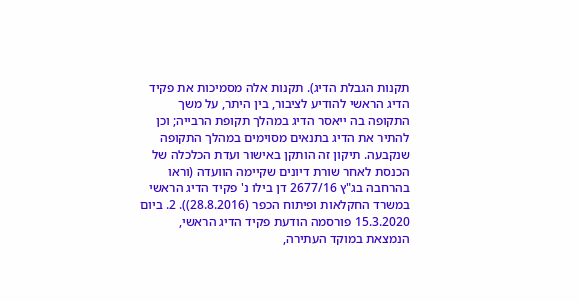תקנות הגבלת הדיג). תקנות אלה מסמיכות את פקיד הדיג הראשי להודיע לציבור, בין היתר, על משך התקופה בה ייאסר הדיג במהלך תקופת הרבייה; וכן להתיר את הדיג בתנאים מסוימים במהלך התקופה שנקבעה. תיקון זה הותקן באישור ועדת הכלכלה של הכנסת לאחר שורת דיונים שקיימה הוועדה (וראו בהרחבה בג"ץ 2677/16 דן בילו נ' פקיד הדיג הראשי במשרד החקלאות ופיתוח הכפר (28.8.2016)). 2. ביום 15.3.2020 פורסמה הודעת פקיד הדיג הראשי, הנמצאת במוקד העתירה,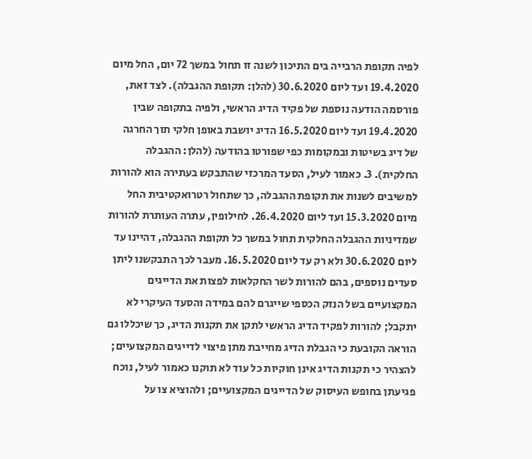לפיה תקופת הרבייה בים התיכון לשנה זו תחול במשך 72 יום, החל מיום 19.4.2020 ועד ליום 30.6.2020 (להלן: תקופת ההגבלה). לצד זאת, פורסמה הודעה נוספת של פקיד הדיג הראשי, ולפיה בתקופה שבין 19.4.2020 ועד ליום 16.5.2020 הדיג יושבת באופן חלקי תוך החרגה של דיג בשיטות ובמקומות כפי שפורטו בהודעה (להלן: ההגבלה החלקית). 3. כאמור לעיל, הסעד המרכזי שהתבקש בעתירה הוא להורות למשיבים לשנות את תקופת ההגבלה, כך שתחול רטרואקטיבית החל מיום 15.3.2020 ועד ליום 26.4.2020. לחילופין, עתרה העותרת להורות שמדיניות ההגבלה החלקית תחול במשך כל תקופת ההגבלה, דהיינו עד ליום 30.6.2020 ולא רק עד ליום 16.5.2020. מעבר לכך התבקשנו ליתן סעדים נוספים, בהם להורות לשר החקלאות לפצות את הדייגים המקצועיים בשל הנזק הכספי שייגרם להם במידה והסעד העיקרי לא יתקבל; להורות לפקיד הדיג הראשי לתקן את תקנות הדיג, כך שיכללו גם הוראה הקובעת כי הגבלת הדיג מחייבת מתן פיצוי לדייגים המקצועיים; להצהיר כי תקנות הדיג אינן חוקיות כל עוד לא תוקנו כאמור לעיל, נוכח פגיעתן בחופש העיסוק של הדייגים המקצועיים; ולהוציא צו על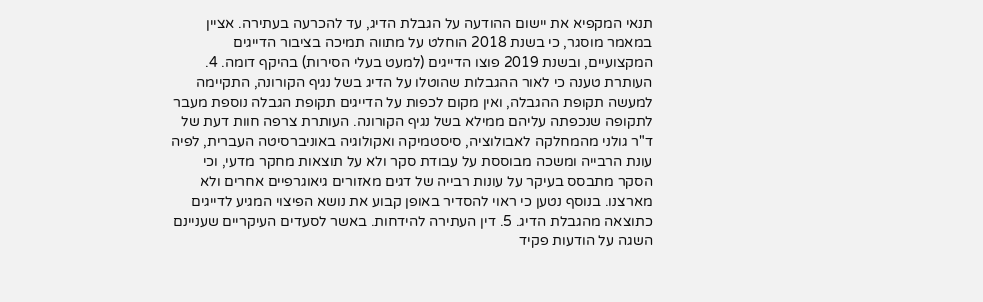תנאי המקפיא את יישום ההודעה על הגבלת הדיג, עד להכרעה בעתירה. אציין במאמר מוסגר, כי בשנת 2018 הוחלט על מתווה תמיכה בציבור הדייגים המקצועיים, ובשנת 2019 פוצו הדייגים (למעט בעלי הסירות) בהיקף דומה. 4. העותרת טענה כי לאור ההגבלות שהוטלו על הדיג בשל נגיף הקורונה, התקיימה למעשה תקופת ההגבלה, ואין מקום לכפות על הדייגים תקופת הגבלה נוספת מעבר לתקופה שנכפתה עליהם ממילא בשל נגיף הקורונה. העותרת צרפה חוות דעת של ד"ר גולני מהמחלקה לאבולוציה, סיסטמיקה ואקולוגיה באוניברסיטה העברית, לפיה עונת הרבייה ומשכה מבוססת על עבודת סקר ולא על תוצאות מחקר מדעי, וכי הסקר מתבסס בעיקר על עונות רבייה של דגים מאזורים גיאוגרפיים אחרים ולא מארצנו. בנוסף נטען כי ראוי להסדיר באופן קבוע את נושא הפיצוי המגיע לדייגים כתוצאה מהגבלת הדיג. 5. דין העתירה להידחות. באשר לסעדים העיקריים שעניינם השגה על הודעות פקיד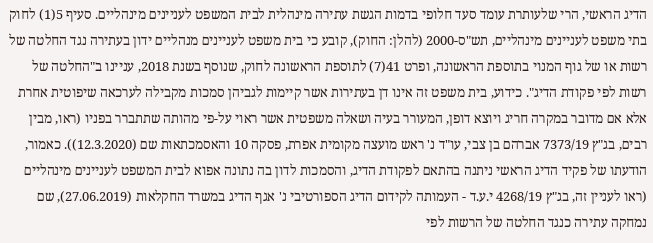הדיג הראשי, הרי שלעותרת עומד סעד חלופי בדמות הגשת עתירה מינהלית לבית המשפט לעניינים מינהליים. סעיף 5(1) לחוק בתי משפט לעניינים מינהליים, תש"ס-2000 (להלן: החוק), קובע כי בית משפט לעניינים מנהליים ידון בעתירה נגד החלטה של רשות או של גוף המנוי בתוספת הראשונה, ופרט 41(7) לתוספת הראשונה לחוק, שנוסף בשנת 2018, עניינו ב"החלטה של רשות לפי פקודת הדיג". כידוע, בית משפט זה אינו דן בעתירות אשר קיימות לגביהן סמכות מקבילה לערכאה שיפוטית אחרת אלא אם מדובר במקרה חריג ויוצא דופן, המעורר בעיה ושאלה משפטית אשר ראוי על-פי מהותה שתתברר בפניו (ראו, מבין רבים, בג"ץ 7373/19 אברהם בן צבי, עו"ד נ' ראש מועצה מקומית אפרת, פסקה 10 והאסמכתאות שם (12.3.2020)). כאמור, הודעתו של פקיד הדיג הראשי ניתנה בהתאם לפקודת הדיג, והסמכות לדון בה נתונה אפוא לבית המשפט לעניינים מינהליים (ראו לעניין זה, בג"ץ 4268/19 י.ע.ד - העמותה לקידום הדיג הספורטיבי נ' אגף הדיג במשרד החקלאות (27.06.2019), שם נמחקה עתירה כנגד החלטה של הרשות לפי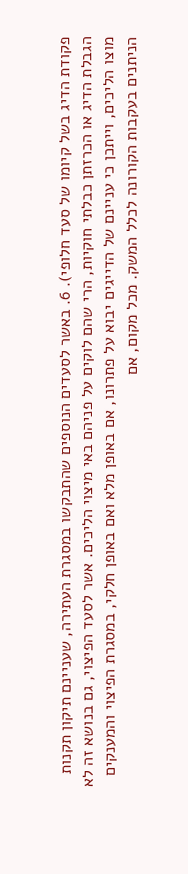פקודת הדיג בשל קיומו של סעד חלופי). 6. באשר לסעדים הנוספים שהתבקשו במסגרת העתירה, שעניינם תיקון תקנות הגבלת הדיג או הכרזתן כבלתי חוקיות, הרי שהם לוקים על פניהם באי מיצוי הליכים. אשר לסעד הפיצוי, גם בנושא זה לא מוצו הליכים, וייתכן כי עניינם של הדייגים יבוא על פתרונו, אם באופן מלא ואם באופן חלקי, במסגרת הפיצוי והמענקים הניתנים בעקבות הקורונה לכלל המשק. מכל מקום, אם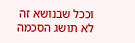וככל שבנושא זה לא תושג הסכמה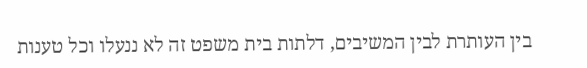בין העותרת לבין המשיבים, דלתות בית משפט זה לא ננעלו וכל טענות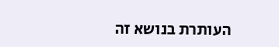העותרת בנושא זה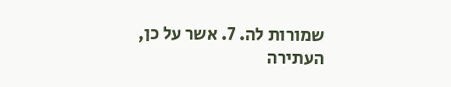שמורות לה. 7. אשר על כן, העתירה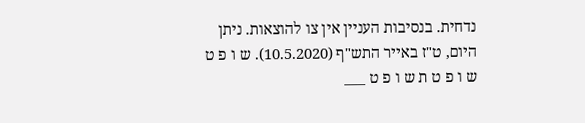נדחית. בנסיבות העניין אין צו להוצאות. ניתן היום, ט"ז באייר התש"ף (10.5.2020). ש ו פ ט ש ו פ ט ת ש ו פ ט ___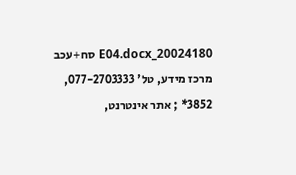20024180_E04.docx סח+עכב מרכז מידע, טל' 077-2703333, 3852* ; אתר אינטרנט,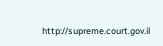http://supreme.court.gov.il